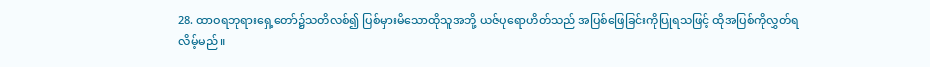28. ထာဝရဘုရားရှေ့တော်၌သတိလစ်၍ ပြစ်မှားမိသောထိုသူအဘို့ ယဇ်ပုရောဟိတ်သည် အပြစ်ဖြေခြင်းကိုပြုရသဖြင့် ထိုအပြစ်ကိုလွှတ်ရလိမ့်မည်။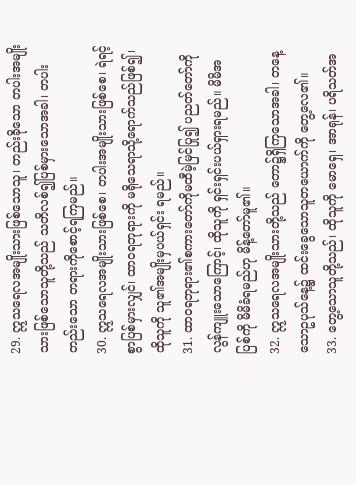29. ဣသရေလအမျိုးသားဖြစ်သောသူ၊ တည်းခိုသော တပါးအမျိုးသားဖြစ်သောသူတို့သည် သတိလစ်၍ပြစ်မှားသောအခါ၊ တပါးတည်းသော တရားကိုစောင့်ရကြမည်။
30. ဣသရေလအမျိုးသားဖြစ်စေ၊ တပါးအမျိုးသားဖြစ်စေ၊ ရဲရင့်စွာပြစ်မှားလျှင်၊ ထာဝရဘုရားကို မရိုသေရာသို့ရောက်သည်ဖြစ်၍၊ ထိုသူကို သူ၏အမျိုးမှပယ်ရှင်း ရမည်။
31. ထာဝရဘုရား၏စကားတော်ကိုမထီမဲ့မြင်ပြု၍ ပညတ်တော်ကို လွန်ကျူးသောကြောင့်၊ ထိုသူကို ရှင်းရှင်းပယ်ရှားရမည်။ မိမိအပြစ်ကို မိမိခံရမည်ဟု မိန့်တော်မူ၏။
32. ဣသရေလအမျိုးသားတို့သည် တော၌ရှိကြသောအခါ၊ တနေ့သောဥပုသ်နေ့၌ ထင်းခွေသောသူတယောက်ကို တွေ့လေ၏။
33. တွေ့သောသူတို့သည်၊ ထိုသူကို မောရှေ၊ အာရုန်၊ ပရိသတ်အ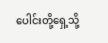ပေါင်းတို့ရှေ့သို့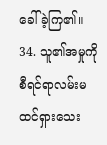ခေါ်ခဲ့ကြ၏။
34. သူ၏အမှုကိုစီရင်ရာလမ်းမထင်ရှားသေး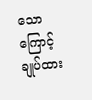သောကြောင့် ချုပ်ထား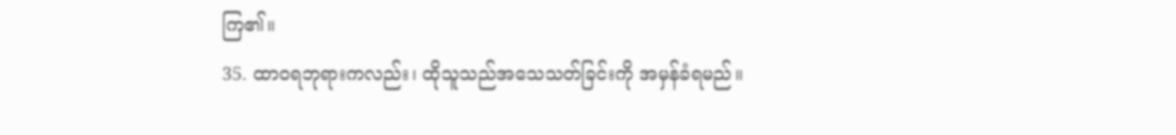ကြ၏။
35. ထာဝရဘုရားကလည်း၊ ထိုသူသည်အသေသတ်ခြင်းကို အမှန်ခံရမည်။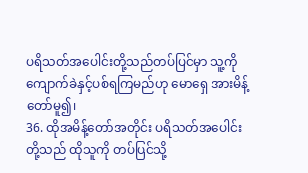ပရိသတ်အပေါင်းတို့သည်တပ်ပြင်မှာ သူ့ကိုကျောက်ခဲနှင့်ပစ်ရကြမည်ဟု မောရှေ အားမိန့်တော်မူ၍၊
36. ထိုအမိန့်တော်အတိုင်း ပရိသတ်အပေါင်းတို့သည် ထိုသူကို တပ်ပြင်သို့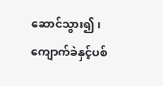ဆောင်သွား၍၊ ကျောက်ခဲနှင့်ပစ်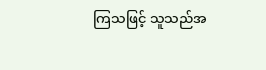ကြသဖြင့် သူသည်အ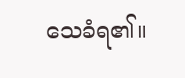သေခံရ၏။